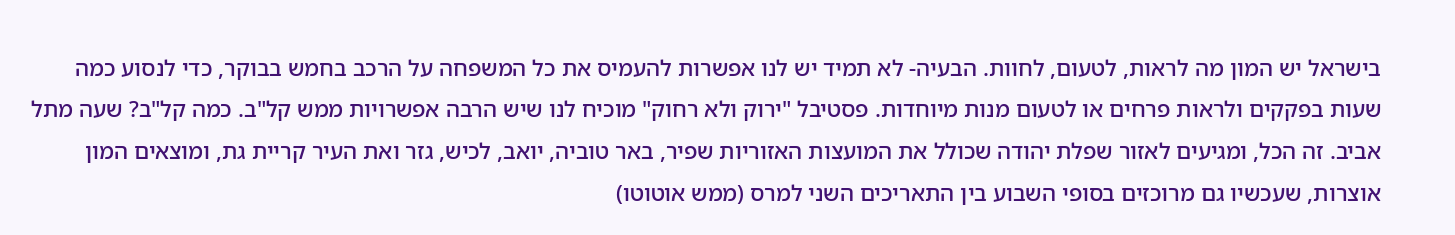בישראל יש המון מה לראות, לטעום, לחוות. הבעיה- לא תמיד יש לנו אפשרות להעמיס את כל המשפחה על הרכב בחמש בבוקר, כדי לנסוע כמה שעות בפקקים ולראות פרחים או לטעום מנות מיוחדות. פסטיבל "ירוק ולא רחוק" מוכיח לנו שיש הרבה אפשרויות ממש קל"ב. כמה קל"ב? שעה מתל אביב. זה הכל, ומגיעים לאזור שפלת יהודה שכולל את המועצות האזוריות שפיר, באר טוביה, יואב, לכיש, גזר ואת העיר קריית גת, ומוצאים המון אוצרות, שעכשיו גם מרוכזים בסופי השבוע בין התאריכים השני למרס (ממש אוטוטו)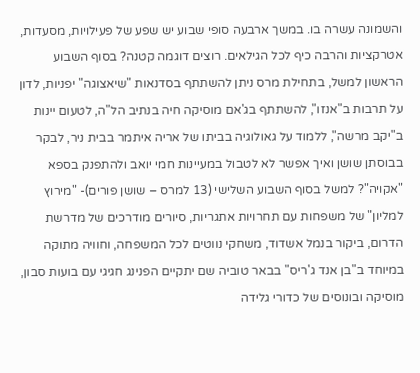והשמונה עשרה בו. במשך ארבעה סופי שבוע יש שפע של פעילויות, מסעדות, אטרקציות והרבה כיף לכל הגילאים. רוצים דוגמה קטנה? בסוף השבוע הראשון למשל, בתחילת מרס ניתן להשתתף בסדנאות "שיאצוגה" יפניות, לדון על תרבות ב"אנזו", להשתתף בג'אם מוסיקה חיה בנתיב הל"ה, לטעום יינות ב"יקב מרשה", ללמוד על גאולוגיה בביתו של אריה איתמר בבית ניר, לבקר בבוסתן שושן ואיך אפשר לא לטבול במעיינות חמי יואב ולהתפנק בספא "אקויה"? למשל בסוף השבוע השלישי (13 למרס – שושן פורים)- "מירוץ למליון" של משפחות עם תחרויות אתגריות, סיורים מודרכים של מדרשת הדרום, ביקור בנמל אשדוד, משחקי נווטים לכל המשפחה, וחוויה מתוקה במיוחד ב"בן אנד ג'ריס" בבאר טוביה שם יתקיים הפנינג חגיגי עם בועות סבון, מוסיקה ובונוסים של כדורי גלידה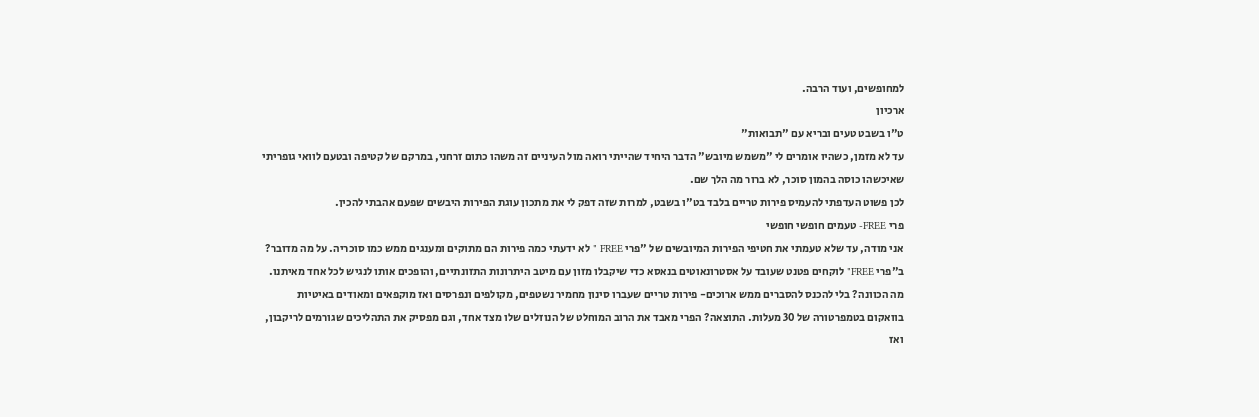למחופשים, ועוד הרבה.
ארכיון
ט"ו בשבט טעים ובריא עם "תבואות"
עד לא מזמן, כשהיו אומרים לי "משמש מיובש" הדבר היחיד שהייתי רואה מול העיניים זה משהו כתום זרחני, במרקם של קטיפה ובטעם לוואי גופריתי שאיכשהו כוסה בהמון סוכר, לא ברור מה הלך שם.
לכן פשוט העדפתי להעמיס פירות טריים בלבד בט"ו בשבט, למרות שזה דפק לי את מתכון עוגת הפירות היבשים שפעם אהבתי להכין.
פרי FREE- טעמים חופשי חופשי
אני מודה, עד שלא טעמתי את חטיפי הפירות המיובשים של "פרי FREE " לא ידעתי כמה פירות הם מתוקים ומענגים ממש כמו סוכריה. על מה מדובר? ב"פרי FREE" לוקחים פטנט שעובד על אסטרונאוטים בנאסא כדי שיקבלו מזון עם מיטב היתרונות התזונתיים, והופכים אותו לנגיש לכל אחד מאיתנו. מה הכוונה? בלי להכנס להסברים ממש ארוכים- פירות טריים שעברו סינון מחמיר נשטפים, מקולפים ונפרסים ואז מוקפאים ומאודים באיטיות בוואקום בטמפרטורה של 30 מעלות. התוצאה? הפרי מאבד את הרוב המוחלט של הנוזלים שלו מצד אחד, וגם מפסיק את התהליכים שגורמים לריקבון, ואז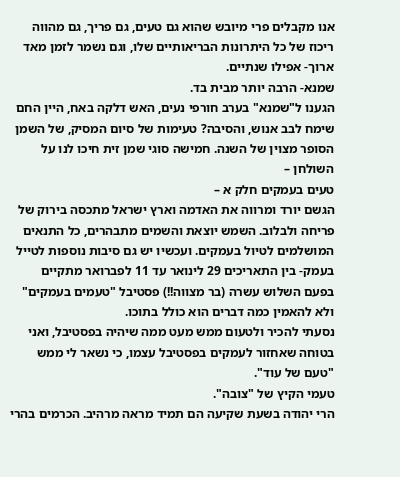אנו מקבלים פרי מיובש שהוא גם טעים, גם פריך, גם מהווה ריכוז של כל היתרונות הבריאותיים שלו, וגם נשמר לזמן מאד ארוך- אפילו שנתיים.
שמנא- הרבה יותר מבית בד.
הגענו ל"שמנא" בערב חורפי נעים, האש דלקה באח, היין החם שימח לבב אנוש, והסיבה? טעימות של סיום המסיק, של השמן הסופר מצוין של השנה. חמישה סוגי שמן זית חיכו לנו על השולחן –
טעים בעמקים חלק א –
הגשם יורד ומרווה את האדמה וארץ ישראל מתכסה בירוק של פריחה ולבלוב. השמש יוצאת והשמים מתבהרים, כל התנאים המושלמים לטיול בעמקים. ועכשיו יש גם סיבות נוספות לטייל בעמק- בין התאריכים 29 לינואר עד 11 לפברואר מתקיים בפעם השלוש עשרה (בר מצווה!!) פסטיבל "טעמים בעמקים" ולא להאמין כמה דברים הוא כולל בתוכו.
נסעתי להכיר ולטעום ממש מעט ממה שיהיה בפסטיבל, ואני בטוחה שאחזור לעמקים בפסטיבל עצמו, כי נשאר לי ממש "טעם של עוד".
טעמי הקיץ של "צובה".
הרי יהודה בשעת שקיעה הם תמיד מראה מרהיב. הכרמים בהרי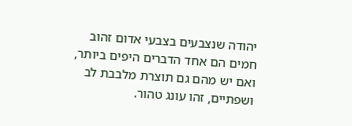יהודה שנצבעים בצבעי אדום זהוב חמים הם אחד הדברים היפים ביותר, ואם יש מהם גם תוצרת מלבבת לב ושפתיים, זהו עונג טהור.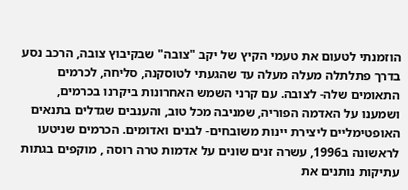הוזמנתי לטעום את טעמי הקיץ של יקב "צובה" שבקיבוץ צובה, הרכב נסע בדרך פתלתלה מעלה מעלה עד שהגעתי לטוסקנה, סליחה, לכרמים התאומים שלה- לצובה. עם קרני השמש האחרונות ביקרנו בכרמים, ושמענו על האדמה הפוריה, שמניבה מכל טוב, והענבים שגדלים בתנאים האופטימליים ליצירת יינות משובחים- לבנים ואדומים. הכרמים שניטעו לראשונה ב1996, עשרה זנים שונים על אדמות טרה רוסה , מוקפים בגתות עתיקות נותנים את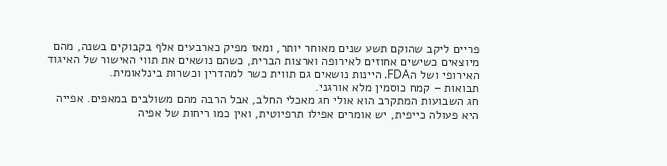פריים ליקב שהוקם תשע שנים מאוחר יותר, ומאז מפיק כארבעים אלף בקבוקים בשנה, מהם מיוצאים כשישים אחוזים לאירופה וארצות הברית, כשהם נושאים את תווי האישור של האיגוד האירופי ושל הFDA. היינות נושאים גם תווית כשר למהדרין וכשרות בינלאומית.
תבואות – קמח כוסמין מלא אורגני.
חג השבועות המתקרב הוא אולי חג מאכלי החלב, אבל הרבה מהם משולבים במאפים. אפייה היא פעולה כייפית, יש אומרים אפילו תרפיוטית, ואין כמו ריחות של אפיה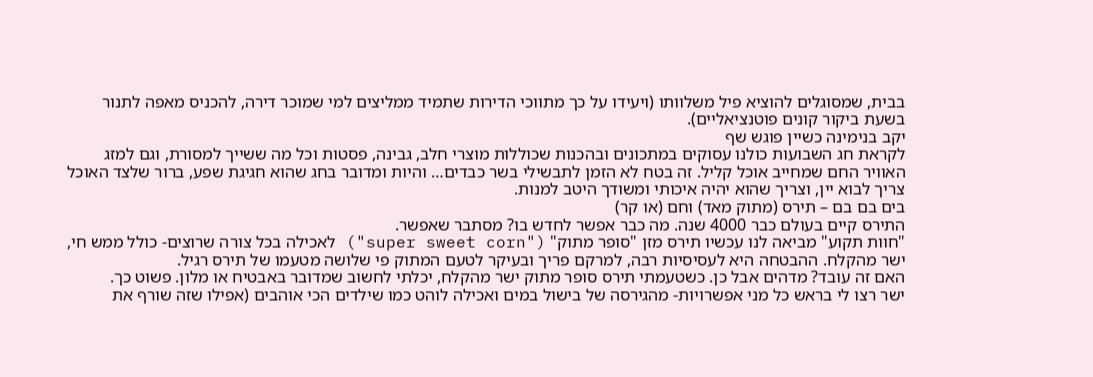בבית, שמסוגלים להוציא פיל משלוותו (ויעידו על כך מתווכי הדירות שתמיד ממליצים למי שמוכר דירה, להכניס מאפה לתנור בשעת ביקור קונים פוטנציאליים).
יקב בנימינה כשיין פוגש שף
לקראת חג השבועות כולנו עסוקים במתכונים ובהכנות שכוללות מוצרי חלב, גבינה, פסטות וכל מה ששייך למסורת, וגם למזג האוויר החם שמחייב אוכל קליל. זה בטח לא הזמן לתבשילי בשר כבדים… והיות ומדובר בחג שהוא חגיגת שפע, ברור שלצד האוכל צריך לבוא יין, וצריך שהוא יהיה איכותי ומשודך היטב למנות.
בים בם בם – תירס (מתוק מאד) וחם (או קר)
התירס קיים בעולם כבר 4000 שנה. מה כבר אפשר לחדש בו? מסתבר שאפשר.
"חוות תקוע" מביאה לנו עכשיו תירס מזן "סופר מתוק" ("super sweet corn") לאכילה בכל צורה שרוצים- כולל ממש חי, ישר מהקלח. ההבטחה היא לעסיסיות רבה, למרקם פריך ובעיקר לטעם המתוק פי שלושה מטעמו של תירס רגיל.
האם זה עובד? מדהים אבל כן. כשטעמתי תירס סופר מתוק ישר מהקלח, יכלתי לחשוב שמדובר באבטיח או מלון. פשוט כך.
ישר רצו לי בראש כל מני אפשרויות- מהגירסה של בישול במים ואכילה לוהט כמו שילדים הכי אוהבים (אפילו שזה שורף את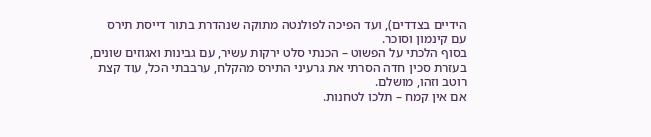הידיים בצדדים), ועד הפיכה לפולנטה מתוקה שנהדרת בתור דייסת תירס עם קינמון וסוכר.
בסוף הלכתי על הפשוט – הכנתי סלט ירקות עשיר, עם גבינות ואגוזים שונים, בעזרת סכין חדה הסרתי את גרעיני התירס מהקלח, ערבבתי הכל, עוד קצת רוטב וזהו, מושלם.
אם אין קמח – תלכו לטחנות.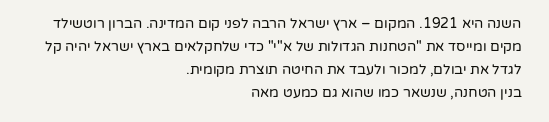השנה היא 1921. המקום – ארץ ישראל הרבה לפני קום המדינה. הברון רוטשילד מקים ומייסד את "הטחנות הגדולות של א"י" כדי שלחקלאים בארץ ישראל יהיה קל לגדל את יבולם, למכור ולעבד את החיטה תוצרת מקומית.
בנין הטחנה, שנשאר כמו שהוא גם כמעט מאה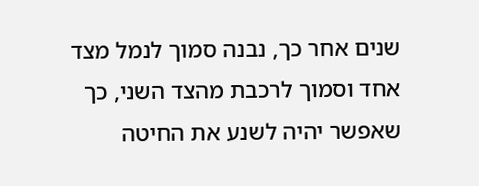שנים אחר כך, נבנה סמוך לנמל מצד אחד וסמוך לרכבת מהצד השני, כך שאפשר יהיה לשנע את החיטה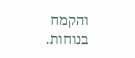והקמח בנוחות.